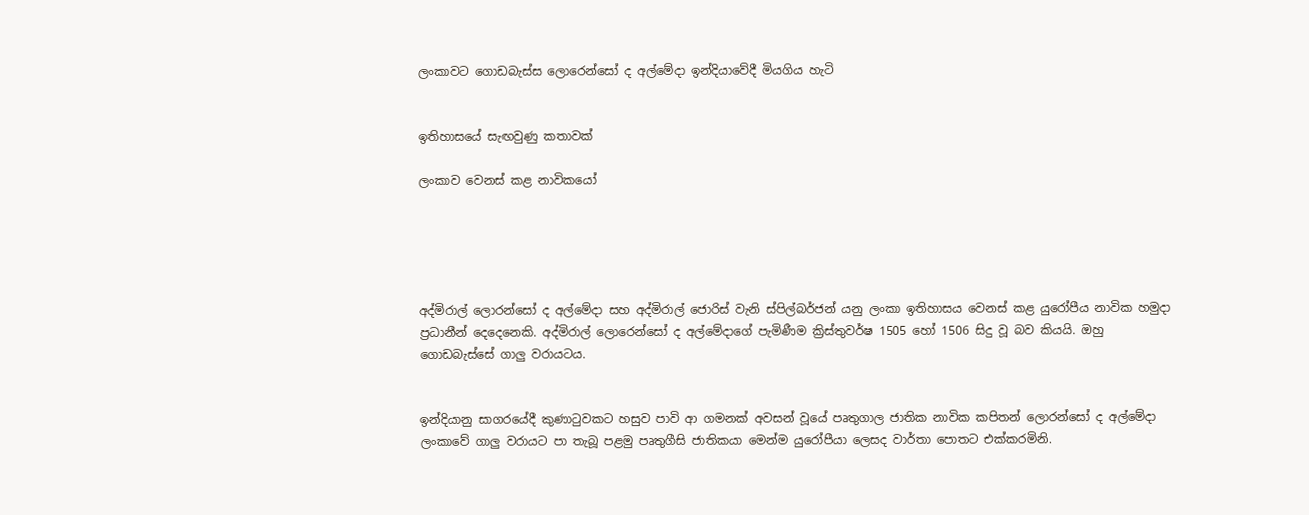ලංකාවට ගොඩබැස්ස ලොරෙන්සෝ ද අල්මේදා ඉන්දියාවේදී මියගිය හැටි


ඉතිහාසයේ සැඟවුණු කතාවක්

ලංකාව වෙනස් කළ නාවිකයෝ





අද්මිරාල් ලොරන්සෝ ද අල්මේදා සහ අද්මිරාල් ජොරිස් වැනි ස්පිල්බර්ජන් යනු ලංකා ඉතිහාසය වෙනස් කළ යුරෝපීය නාවික හමුද‌ා ප්‍රධානීන් දෙදෙනෙකි. අද්මිරාල් ලොරෙන්සෝ ද අල්මේදාගේ පැමිණීම ක්‍රිස්තුවර්ෂ 1505 හෝ 1506 සිදු වූ බව කියයි. ඔහු ගොඩබැස්සේ ගාලු වරායටය.


ඉන්දියානු සාගරයේදී කුණාටුවකට හසුව පාවි ආ ගමනක් අවසන් වූයේ පෘතුගාල ජාතික නාවික කපිතන් ලොරන්සෝ ද අල්මේද‌ා ලංකාවේ ගාලු වරායට පා තැබූ පළමු පෘතුගීසි ජාතිකයා මෙන්ම යුරෝපීයා ලෙසද වාර්තා පොතට එක්කරමිනි.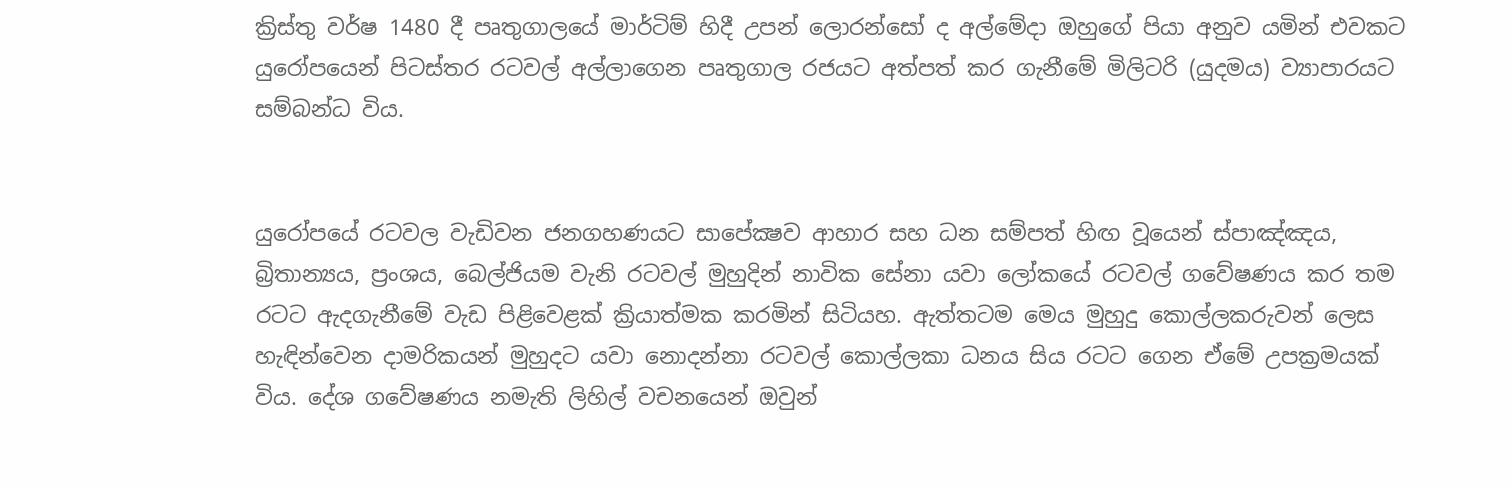ක්‍රිස්තු වර්ෂ 1480 දී පෘතුගාලයේ මාර්ටිම් හිදී උපන් ලොරන්සෝ ද අල්මේදා ඔහුගේ පියා අනුව යමින් එවකට යුරෝපයෙන් පිටස්තර රටවල් අල්ලාගෙන පෘතුගාල රජයට අත්පත් කර ගැනීමේ මිලිටරි (යුදමය) ව්‍යාපාරයට සම්බන්ධ විය.


යුරෝපයේ රටවල වැඩිවන ජනගහණයට සාපේක්‍ෂව ආහාර සහ ධන සම්පත් හිඟ වූයෙන් ස්පාඤ්ඤය, බ්‍රිතාන්‍යය, ප්‍රංශය, බෙල්ජියම වැනි රටවල් මුහුදින් නාවික සේනා යවා ලෝකයේ රටවල් ගවේෂණය කර තම රටට ඇද‌ගැනීමේ වැඩ පිළිවෙළක් ක්‍රියාත්මක කරමින් සිටියහ. ඇත්තටම මෙය මුහුදු කොල්ලකරුවන් ලෙස හැඳින්වෙන දාමරිකයන් මුහුදට යවා නොදන්නා රටවල් කොල්ලකා ධනය සිය රටට ගෙන ඒමේ උපක්‍රමයක් විය. දේශ ගවේෂණය නමැති ලිහිල් වචනයෙන් ඔවුන්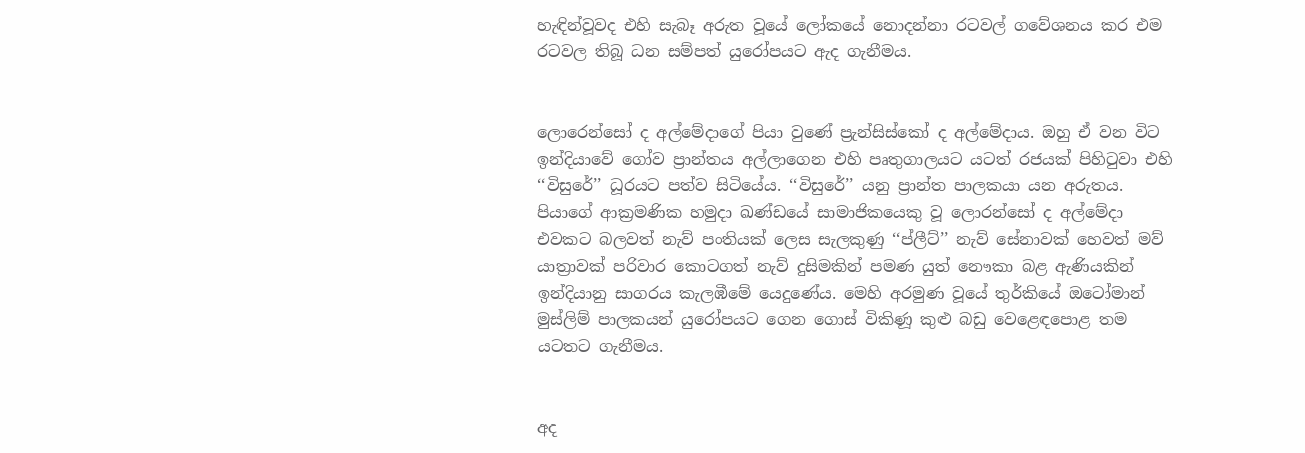හැඳින්වූවද එහි සැබෑ අරුත වූයේ ලෝකයේ නොදන්නා රටවල් ගවේශනය කර එම රටවල තිබූ ධන සම්පත් යුරෝපයට ඇද ගැනීමය.


ලොරෙන්සෝ ද අල්මේදාගේ පියා වුණේ ප්‍රැන්සිස්කෝ ද අල්මේදාය. ඔහු ඒ වන විට ඉන්දියාවේ ගෝව ප්‍රාන්තය අල්ලාගෙන එහි පෘතුගාලයට යටත් රජයක් පිහිටුවා එහි ‘‘විසුරේ’’ ධූරයට පත්ව සිටියේය. ‘‘විසුරේ’’ යනු ප්‍රාන්ත පාලකයා යන අරුතය. පියාගේ ආක්‍රමණික හමුදා ඛණ්ඩයේ සාමාජිකයෙකු වූ ලොරන්සෝ ද අල්මේදා එවකට බලවත් නැව් පංතියක් ලෙස සැලකුණු ‘‘ප්ලීට්’’ නැව් සේනාවක් හෙවත් මව් යාත්‍රාවක් පරිවාර කොටගත් නැව් දුසිමකින් පමණ යුත් නෞකා බළ ඇණියකින් ඉන්දියානු සාගරය කැලඹීමේ යෙදුණේය. මෙහි අරමුණ වූයේ තුර්කියේ ඔටෝමාන් මුස්ලිම් පාලකයන් යුරෝපයට ගෙන ගොස් විකිණූ කුළු බඩු වෙළෙඳපොළ තම යටතට ගැනීමය.


අද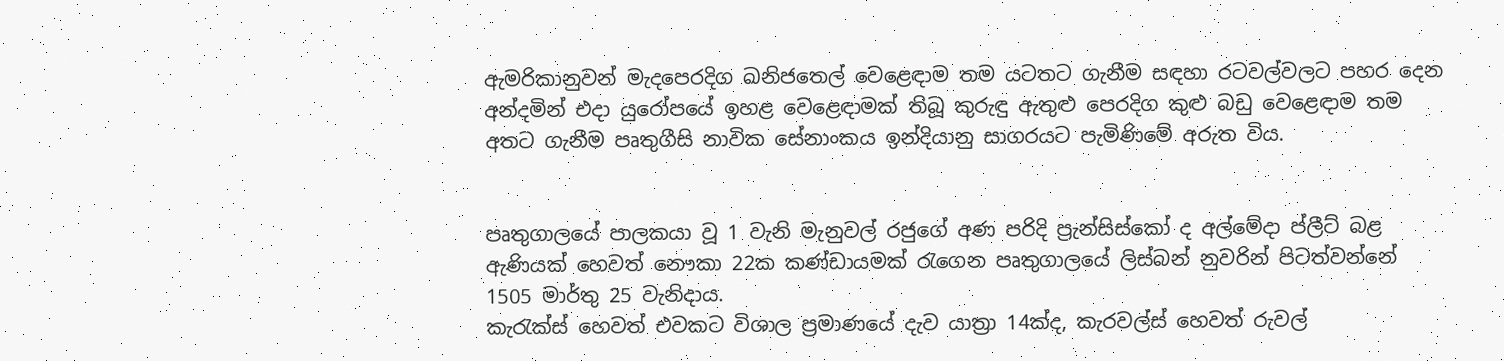ඇමරිකානුවන් මැදපෙරදිග ඛනිජතෙල් වෙළෙඳ‌ාම තම යටතට ගැනීම සඳහා රටවල්වලට පහර දෙන අන්දමින් එදා යුරෝපයේ ඉහළ වෙළෙඳ‌ාමක් තිබූ කුරුඳු ඇතුළු පෙරදිග කුළු බඩු වෙළෙඳාම තම අතට ගැනීම පෘතුගීසි නාවික සේනාංකය ඉන්දියානු සාගරයට පැමිණිමේ අරුත විය.


පෘතුගාලයේ පාලකයා වූ 1 වැනි මැනුවල් රජුගේ අණ පරිදි ප්‍රැන්සිස්කෝ ද අල්මේද‌ා ප්ලීට් බළ ඇණියක් හෙවත් නෞකා 22ක කණ්ඩායමක් රැගෙන පෘතුගාලයේ ලිස්බන් නුවරින් පිටත්වන්නේ 1505 මාර්තු 25 වැනිදාය.
කැරැක්ස් හෙවත් එවකට විශාල ප්‍රමාණයේ දැව යාත්‍රා 14ක්ද, කැරවල්ස් හෙවත් රුවල්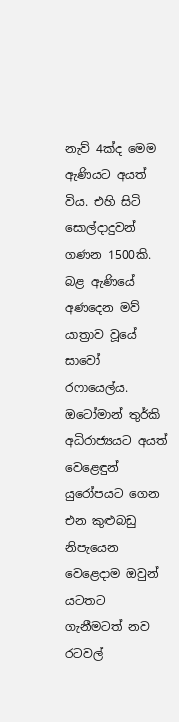නැව් 4ක්ද මෙම ඇණියට අයත් විය. එහි සිටි සොල්දාදුවන් ගණන 1500කි. බළ ඇණියේ අණදෙන මව් යාත්‍රාව වූයේ සාවෝ රෆායෙල්ය. ඔටෝමාන් තුර්කි අධිරාජ්‍යයට අයත් වෙළෙඳුන් යුරෝපයට ගෙන එන කුළුබඩු නිපැයෙන වෙළෙදාම ඔවුන් යටතට ගැනීමටත් නව රටවල්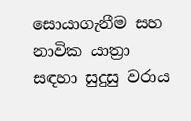සොයාගැනීම සහ නාවික යාත්‍රා සඳහා සුදුසු වරාය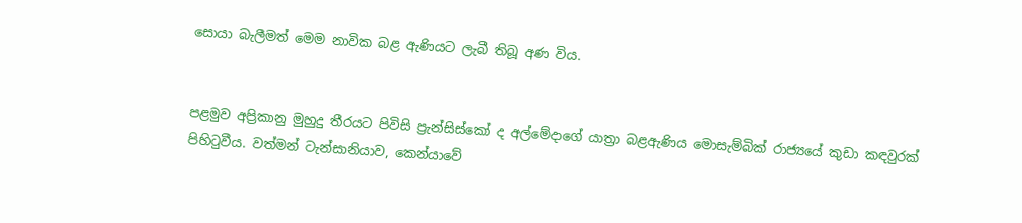සොයා බැලීමත් මෙම නාවික බළ ඇණියට ලැබී තිබූ අණ විය.


පළමුව අප්‍රිකානු මුහුදු තීරයට පිවිසි ප්‍රැන්සිස්කෝ ද අල්මේද‌ාගේ යාත්‍රා බළඇණිය මොසැම්බික් රාජ්‍යයේ කුඩා කඳවුරක් පිහිටුවීය. වත්මන් ටැන්සානියාව, කෙන්යාවේ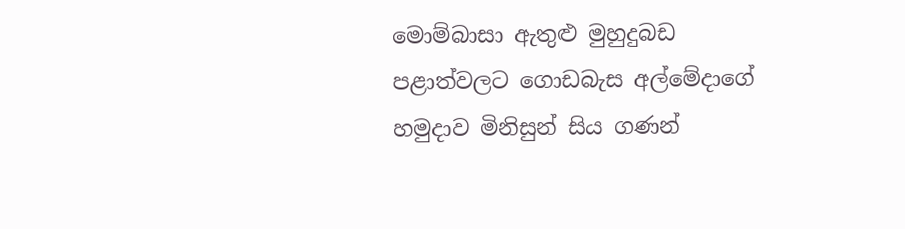මොම්බාසා ඇතුළු මුහුදුබඩ පළාත්වලට ගොඩබැස අල්මේද‌ාගේ හමුද‌ාව මිනිසුන් සිය ගණන්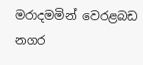මරාදමමින් වෙරළබඩ නගර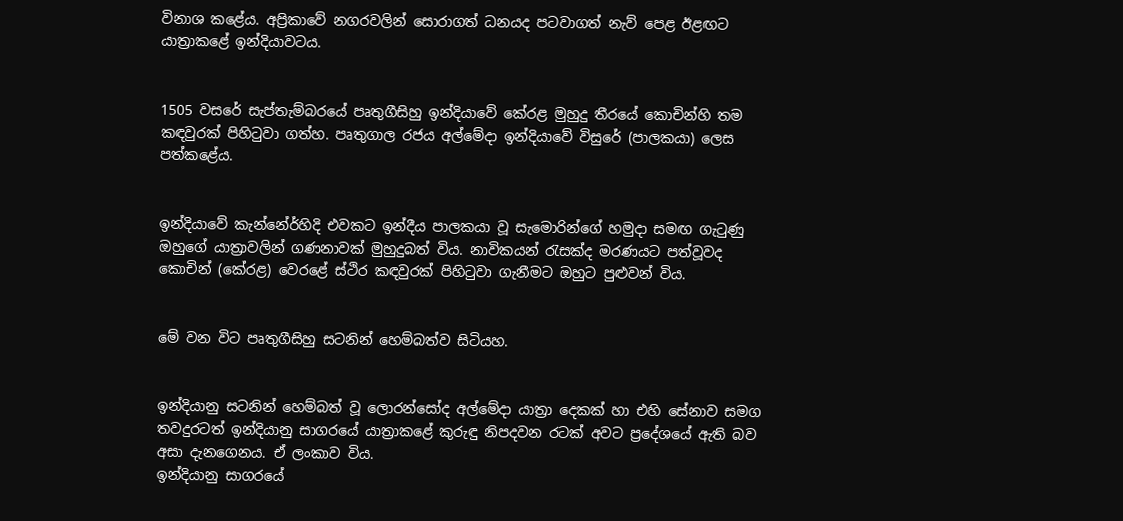විනාශ කළේය. අප්‍රිකාවේ නගරවලින් සොරාගත් ධනයද පටවාගත් නැව් පෙළ ඊළඟට යාත්‍රාකළේ ඉන්දියාවටය.


1505 වසරේ සැප්තැම්බරයේ පෘතුගීසිහු ඉන්දියාවේ කේරළ මුහුදු තීරයේ කොචින්හි තම කඳවුරක් පිහිටුවා ගත්හ. පෘතුගාල රජය අල්මේද‌ා ඉන්දියාවේ විසුරේ (පාලකයා) ලෙස පත්කළේය.


ඉන්දියාවේ කැන්නේර්හිදි එවකට ඉන්දීය පාලකයා වූ සැමොරින්ගේ හමුදා සමඟ ගැටුණු ඔහුගේ යාත්‍රාවලින් ගණනාවක් මුහුදුබත් විය. නාවිකයන් රැසක්ද මරණයට පත්වූවද කොචින් (කේරළ) වෙරළේ ස්ථිර කඳවුරක් පිහිටුවා ගැනීමට ඔහුට පුළුවන් විය.


මේ වන විට පෘතුගීසිහු සටනින් හෙම්බත්ව සිටියහ.


ඉන්දියානු සටනින් හෙම්බත් වූ ලොරන්සෝද අල්මේද‌ා යාත්‍රා දෙකක් හා එහි සේනාව සමග තවදුරටත් ඉන්දියානු සාගරයේ යාත්‍රාකළේ කුරුඳු නිපදවන රටක් අවට ප්‍රදේශයේ ඇති බව අසා දැනගෙනය. ඒ ලංකාව විය.
ඉන්දියානු සාගරයේ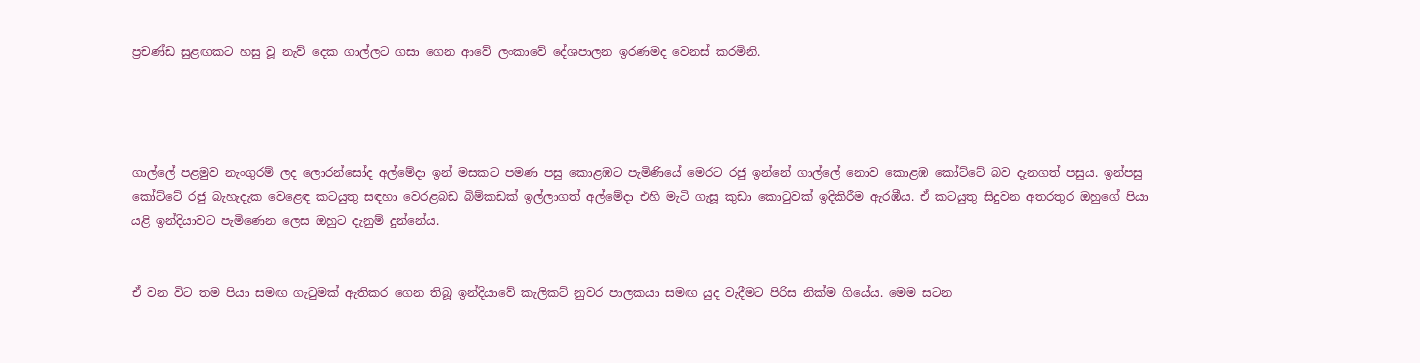ප්‍රචණ්ඩ සුළඟකට හසු වූ නැව් දෙක ගාල්ලට ගසා ගෙන ආවේ ලංකාවේ දේශපාලන ඉරණමද වෙනස් කරමිනි.




ගාල්ලේ පළමුව නැංගුරම් ලද ලොරන්සෝද අල්මේද‌ා ඉන් මසකට පමණ පසු කොළඹට පැමිණියේ මෙරට රජු ඉන්නේ ගාල්ලේ නොව කොළඹ කෝට්ටේ බව දැනගත් පසුය. ඉන්පසු කෝට්ටේ රජු බැහැදැක වෙළෙඳ කටයුතු සඳහා වෙරළබඩ බිම්කඩක් ඉල්ලාගත් අල්මේද‌ා එහි මැටි ගැසූ කුඩා කොටුවක් ඉදිකිරීම ඇරඹීය. ඒ කටයුතු සිදුවන අතරතුර ඔහුගේ පියා යළි ඉන්දියාවට පැමිණෙන ලෙස ඔහුට දැනුම් දුන්නේය.


ඒ වන විට තම පියා සමඟ ගැටුමක් ඇතිකර ගෙන තිබූ ඉන්දියාවේ කැලිකට් නුවර පාලකයා සමඟ යුද වැදීමට පිරිස නික්ම ගියේය. මෙම සටන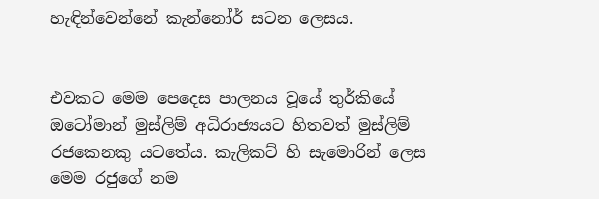හැඳින්වෙන්නේ කැන්නෝර් සටන ලෙසය.


එවකට මෙම පෙදෙස පාලනය වූයේ තුර්කියේ ඔටෝමාන් මුස්ලිම් අධිරාජ්‍යයට හිතවත් මුස්ලිම් රජකෙනකු යටතේය. කැලිකට් හි සැමොරින් ලෙස මෙම රජුගේ නම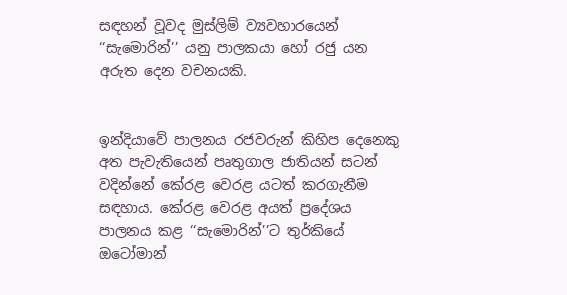සඳහන් වූවද මුස්ලිම් ව්‍යවහාරයෙන් ‘‘සැමොරින්’’ යනු පාලකයා හෝ රජු යන අරුත දෙන වචනයකි.


ඉන්දියාවේ පාලනය රජවරුන් කිහිප දෙනෙකු අත පැවැතියෙන් පෘතුගාල ජාතියන් සටන් වදින්නේ කේරළ වෙරළ යටත් කරගැනීම සඳහාය. කේරළ වෙරළ අයත් ප්‍රදේශය පාලනය කළ ‘‘සැමොරින්’’ට තුර්කියේ ඔටෝමාන්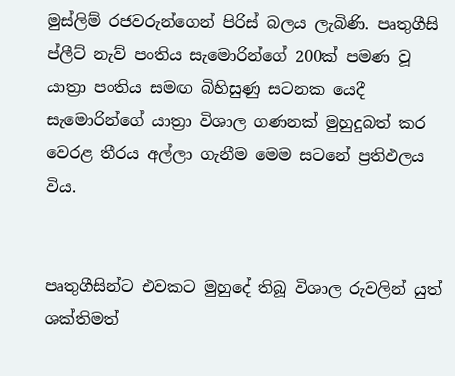මුස්ලිම් රජවරුන්ගෙන් පිරිස් බලය ලැබිණි. පෘතුගීසි ප්ලීට් නැව් පංතිය සැමොරින්ගේ 200ක් පමණ වූ යාත්‍රා පංතිය සමඟ බිහිසුණු සටනක යෙදී සැමොරින්ගේ යාත්‍රා විශාල ගණනක් මුහුදුබත් කර වෙරළ තීරය අල්ලා ගැනීම මෙම සටනේ ප්‍රතිඵලය විය.


පෘතුගීසින්ට එවකට මුහුදේ තිබූ විශාල රුවලින් යුත් ශක්තිමත්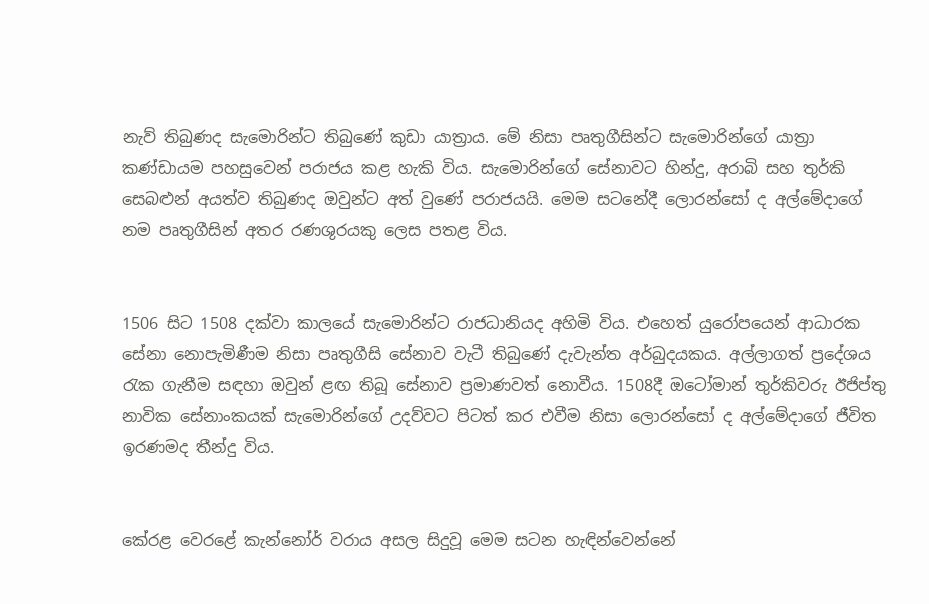නැව් තිබුණද සැමොරින්ට තිබුණේ කුඩා යාත්‍රාය. මේ නිසා පෘතුගීසින්ට සැමොරින්ගේ යාත්‍රා කණ්ඩායම පහසුවෙන් පරාජය කළ හැකි විය. සැමොරින්ගේ සේනාවට හින්දු, අරාබි සහ තුර්කි සෙබළුන් අයත්ව තිබුණද ඔවුන්ට අත් වුණේ පරාජයයි. මෙම සටනේදී ලොරන්සෝ ද අල්මේද‌ාගේ නම පෘතුගීසින් අතර රණශුරයකු ලෙස පතළ විය.


1506 සිට 1508 දක්වා කාලයේ සැමොරින්ට රාජධානියද අහිමි විය. එහෙත් යුරෝපයෙන් ආධාරක සේනා නොපැමිණීම නිසා පෘතුගීසි සේනාව වැටී තිබුණේ දැවැන්ත අර්බුදයකය. අල්ලාගත් ප්‍රදේශය රැක ගැනීම සඳහා ඔවුන් ළඟ තිබූ සේනාව ප්‍රමාණවත් නොවීය. 1508දී ඔටෝමාන් තුර්කිවරු ඊජිප්තු නාවික සේනාංකයක් සැමොරින්ගේ උදව්වට පිටත් කර එවීම නිසා ලොරන්සෝ ද අල්මේදාගේ ජීවිත ඉරණමද තීන්දු විය.


කේරළ වෙරළේ කැන්නෝර් වරාය අසල සිදුවූ මෙම සටන හැඳින්වෙන්නේ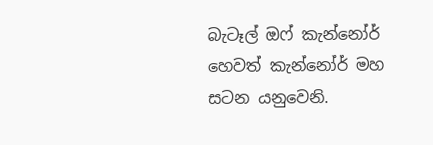බැටෑල් ඔෆ් කැන්නෝර් හෙවත් කැන්නෝර් මහ සටන යනුවෙනි.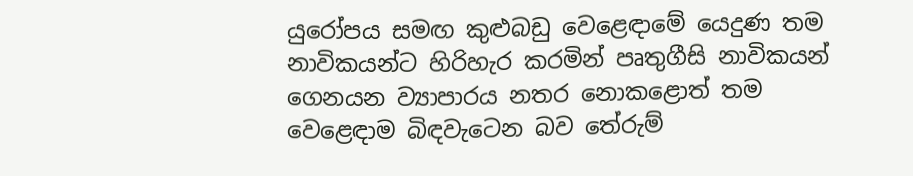යුරෝපය සමඟ කුළුබඩු වෙළෙඳ‌ාමේ යෙදුණ තම නාවිකයන්ට හිරිහැර කරමින් පෘතුගීසි නාවිකයන් ගෙනයන ව්‍යාපාරය නතර නොකළොත් තම වෙළෙඳ‌ාම බිඳවැටෙන බව තේරුම්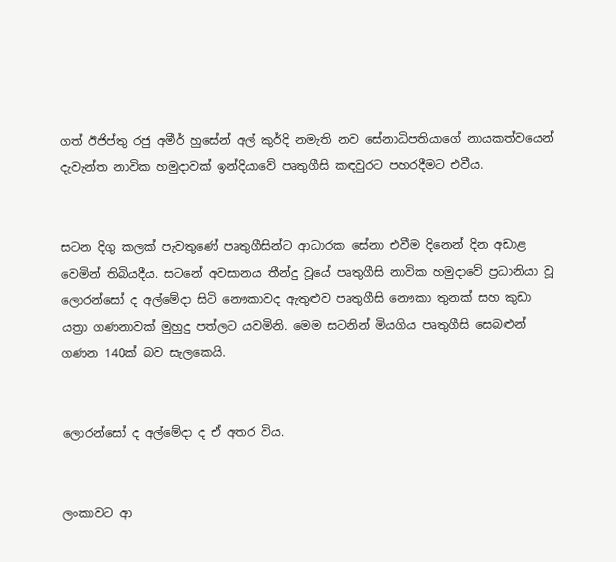ගත් ඊජිප්තු රජු අමීර් හුසේන් අල් කුර්දි නමැති නව සේනාධිපතියාගේ නායකත්වයෙන් දැවැන්ත නාවික හමුද‌ාවක් ඉන්දියාවේ පෘතුගීසි කඳවුරට පහරදීමට එවීය.


සටන දිගු කලක් පැවතුණේ පෘතුගීසින්ට ආධාරක සේනා එවීම දිනෙන් දින අඩාළ වෙමින් තිබියදීය. සටනේ අවසානය තීන්දු වූයේ පෘතුගීසි නාවික හමුදාවේ ප්‍රධානියා වූ ලොරන්සෝ ද අල්මේද‌ා සිටි නෞකාවද ඇතුළුව පෘතුගීසි නෞකා තුනක් සහ කුඩා යත්‍රා ගණනාවක් මුහුදු පත්ලට යවමිනි. මෙම සටනින් මියගිය පෘතුගීසි සෙබළුන් ගණන 140ක් බව සැලකෙයි.


ලොරන්සෝ ද අල්මේදා ද ඒ අතර විය.


ලංකාවට ආ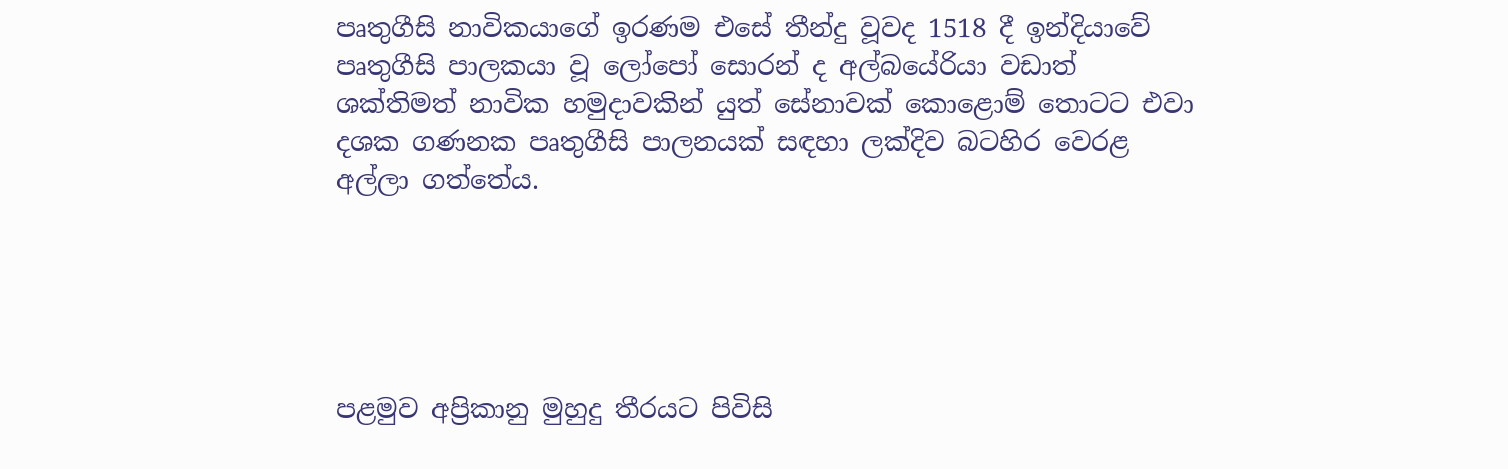පෘතුගීසි නාවිකයාගේ ඉරණම එසේ තීන්දු වූවද 1518 දී ඉන්දියාවේ පෘතුගීසි පාලකයා වූ ලෝපෝ සොරන් ද අල්බයේරියා වඩාත් ශක්තිමත් නාවික හමුද‌ාවකින් යුත් සේනාවක් කොළොම් තොටට එවා දශක ගණනක පෘතුගීසි පාලනයක් සඳහා ලක්දිව බටහිර වෙරළ අල්ලා ගත්තේය.





පළමුව අප්‍රිකානු මුහුදු තීරයට පිවිසි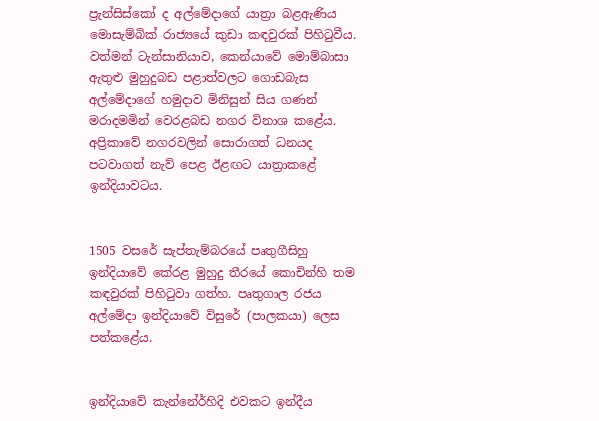ප්‍රැන්සිස්කෝ ද අල්මේද‌ාගේ යාත්‍රා බළඇණිය මොසැම්බික් රාජ්‍යයේ කුඩා කඳවුරක් පිහිටුවීය. වත්මන් ටැන්සානියාව, කෙන්යාවේ මොම්බාසා ඇතුළු මුහුදුබඩ පළාත්වලට ගොඩබැස අල්මේද‌ාගේ හමුද‌ාව මිනිසුන් සිය ගණන් මරාදමමින් වෙරළබඩ නගර විනාශ කළේය. අප්‍රිකාවේ නගරවලින් සොරාගත් ධනයද පටවාගත් නැව් පෙළ ඊළඟට යාත්‍රාකළේ ඉන්දියාවටය.


1505 වසරේ සැප්තැම්බරයේ පෘතුගීසිහු ඉන්දියාවේ කේරළ මුහුදු තීරයේ කොචින්හි තම කඳවුරක් පිහිටුවා ගත්හ. පෘතුගාල රජය අල්මේද‌ා ඉන්දියාවේ විසුරේ (පාලකයා) ලෙස පත්කළේය.


ඉන්දියාවේ කැන්නේර්හිදි එවකට ඉන්දීය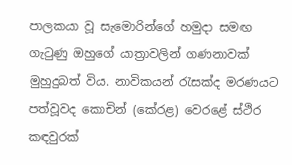පාලකයා වූ සැමොරින්ගේ හමුදා සමඟ ගැටුණු ඔහුගේ යාත්‍රාවලින් ගණනාවක් මුහුදුබත් විය. නාවිකයන් රැසක්ද මරණයට පත්වූවද කොචින් (කේරළ) වෙරළේ ස්ථිර කඳවුරක්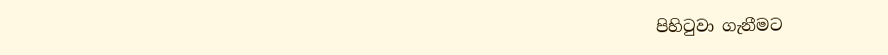පිහිටුවා ගැනීමට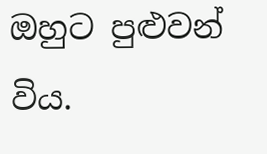ඔහුට පුළුවන් විය.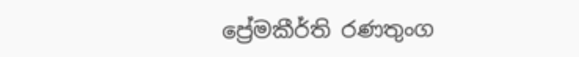ප්‍රේමකීර්ති රණතුංග